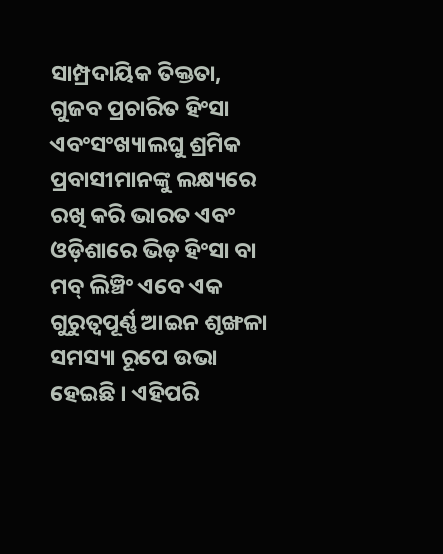ସାମ୍ପ୍ରଦାୟିକ ତିକ୍ତତା, ଗୁଜବ ପ୍ରଚାରିତ ହିଂସା ଏବଂସଂଖ୍ୟାଲଘୁ ଶ୍ରମିକ ପ୍ରବାସୀମାନଙ୍କୁ ଲକ୍ଷ୍ୟରେ ରଖି କରି ଭାରତ ଏବଂ ଓଡ଼ିଶାରେ ଭିଡ଼ ହିଂସା ବା ମବ୍ ଲିଞ୍ଚିଂ ଏବେ ଏକ ଗୁରୁତ୍ୱପୂର୍ଣ୍ଣ ଆଇନ ଶୃଙ୍ଖଳା ସମସ୍ୟା ରୂପେ ଉଭା ହେଇଛି । ଏହିପରି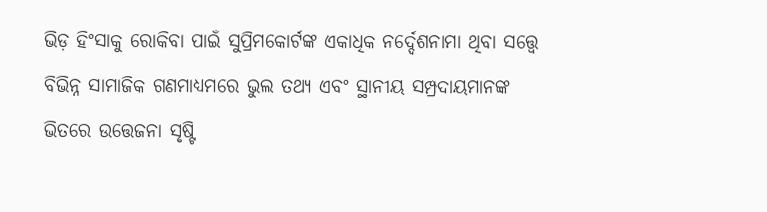ଭିଡ଼ ହିଂସାକୁ ରୋକିବା ପାଇଁ ସୁପ୍ରିମକୋର୍ଟଙ୍କ ଏକାଧିକ ନର୍ଦ୍ଦେଶନାମା ଥିବା ସତ୍ତ୍ୱେ ବିଭିନ୍ନ ସାମାଜିକ ଗଣମାଧ୍ୟମରେ ଭୁଲ ତଥ୍ୟ ଏବଂ ସ୍ଥାନୀୟ ସମ୍ପ୍ରଦାୟମାନଙ୍କ ଭିତରେ ଉତ୍ତେଜନା ସୃଷ୍ଟି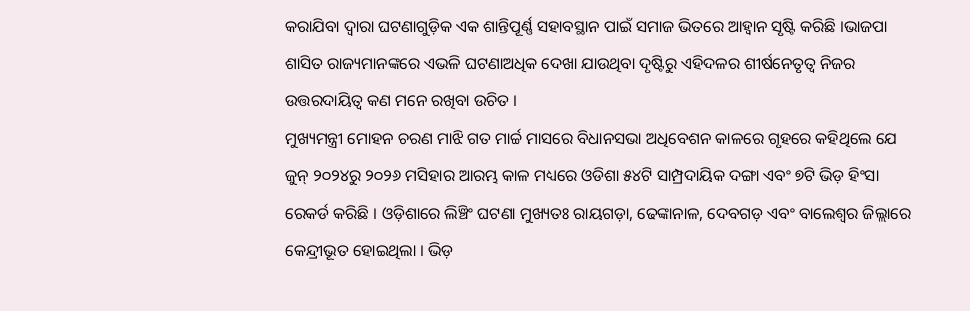କରାଯିବା ଦ୍ୱାରା ଘଟଣାଗୁଡ଼ିକ ଏକ ଶାନ୍ତିପୂର୍ଣ୍ଣ ସହାବସ୍ଥାନ ପାଇଁ ସମାଜ ଭିତରେ ଆହ୍ୱାନ ସୃଷ୍ଟି କରିଛି ।ଭାଜପା ଶାସିତ ରାଜ୍ୟମାନଙ୍କରେ ଏଭଳି ଘଟଣାଅଧିକ ଦେଖା ଯାଉଥିବା ଦୃଷ୍ଟିରୁ ଏହିଦଳର ଶୀର୍ଷନେତୃତ୍ୱ ନିଜର ଉତ୍ତରଦାୟିତ୍ୱ କଣ ମନେ ରଖିବା ଉଚିତ ।
ମୁଖ୍ୟମନ୍ତ୍ରୀ ମୋହନ ଚରଣ ମାଝି ଗତ ମାର୍ଚ୍ଚ ମାସରେ ବିଧାନସଭା ଅଧିବେଶନ କାଳରେ ଗୃହରେ କହିଥିଲେ ଯେ ଜୁନ୍ ୨୦୨୪ରୁ ୨୦୨୬ ମସିହାର ଆରମ୍ଭ କାଳ ମଧ୍ୟରେ ଓଡିଶା ୫୪ଟି ସାମ୍ପ୍ରଦାୟିକ ଦଙ୍ଗା ଏବଂ ୭ଟି ଭିଡ଼ ହିଂସା ରେକର୍ଡ କରିଛି । ଓଡ଼ିଶାରେ ଲିଞ୍ଚିଂ ଘଟଣା ମୁଖ୍ୟତଃ ରାୟଗଡ଼ା, ଢେଙ୍କାନାଳ, ଦେବଗଡ଼ ଏବଂ ବାଲେଶ୍ୱର ଜିଲ୍ଲାରେ କେନ୍ଦ୍ରୀଭୂତ ହୋଇଥିଲା । ଭିଡ଼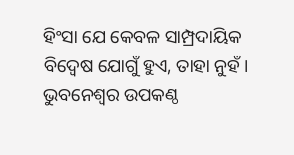ହିଂସା ଯେ କେବଳ ସାମ୍ପ୍ରଦାୟିକ ବିଦ୍ୱେଷ ଯୋଗୁଁ ହୁଏ, ତାହା ନୁହଁ ।
ଭୁବନେଶ୍ୱର ଉପକଣ୍ଠ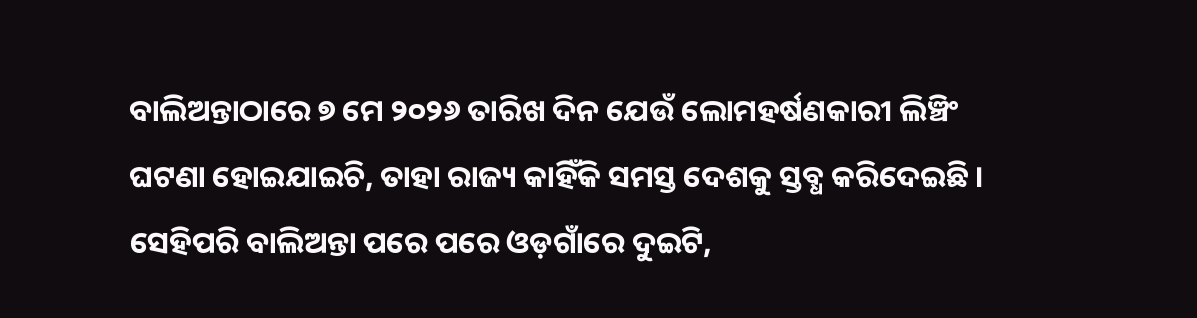ବାଲିଅନ୍ତାଠାରେ ୭ ମେ ୨୦୨୬ ତାରିଖ ଦିନ ଯେଉଁ ଲୋମହର୍ଷଣକାରୀ ଲିଞ୍ଚିଂ ଘଟଣା ହୋଇଯାଇଚି, ତାହା ରାଜ୍ୟ କାହିଁକି ସମସ୍ତ ଦେଶକୁ ସ୍ତବ୍ଧ କରିଦେଇଛି । ସେହିପରି ବାଲିଅନ୍ତା ପରେ ପରେ ଓଡ଼ଗାଁରେ ଦୁଇଟି,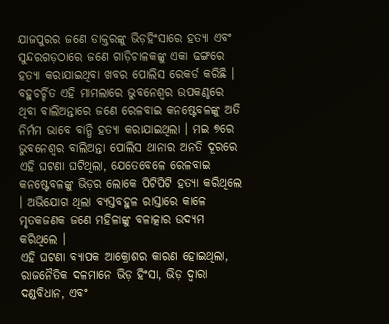ଯାଜପୁରର ଜଣେ ଡାକ୍ତରଙ୍କୁ ଭିଡ଼ହିଂସାରେ ହତ୍ୟା ଏବଂ ସୁନ୍ଦରଗଡ଼ଠାରେ ଜଣେ ଗାଡ଼ିଚାଳକଙ୍କୁ ଏକା ଢଙ୍ଗରେ ହତ୍ୟା କରାଯାଇଥିବା ଖବର ପୋଲିସ ରେକର୍ଡ କରିଛି ।
ବହୁଚର୍ଚ୍ଚିତ ଏହି ମାମଲାରେ ଭୁବନେଶ୍ୱର ଉପକଣ୍ଠରେ ଥିବା ବାଲିଅନ୍ତାରେ ଜଣେ ରେଳବାଇ କନଷ୍ଟେବଳଙ୍କୁ ଅତି ନିର୍ମମ ଭାବେ ବାନ୍ଧି ହତ୍ୟା କରାଯାଇଥିଲା । ମଇ ୭ରେ ଭୁବନେଶ୍ୱର ବାଲିଅନ୍ତା ପୋଲିସ ଥାନାର ଅନତି ଦୂରରେ ଏହି ଘଟଣା ଘଟିଥିଲା, ଯେତେବେଳେ ରେଳବାଇ କନଷ୍ଟେବଳଙ୍କୁ ଭିଡ଼ର ଲୋକେ ପିଟିପିଟି ହତ୍ୟା କରିଥିଲେ । ଅଭିଯୋଗ ଥିଲା ବ୍ୟସ୍ତବହୁଳ ରାସ୍ତାରେ କାଳେ ମୃତକଜଣକ ଜଣେ ମହିଳାଙ୍କୁ ବଳାତ୍କାର ଉଦ୍ୟମ କରିଥିଲେ ।
ଏହି ଘଟଣା ବ୍ୟାପକ ଆକ୍ରୋଶର କାରଣ ହୋଇଥିଲା, ରାଜନୈତିକ ଦଳମାନେ ଭିଡ଼ ହିଂସା, ଭିଡ଼ ଦ୍ୱାରା ଦଣ୍ଡବିଧାନ, ଏବଂ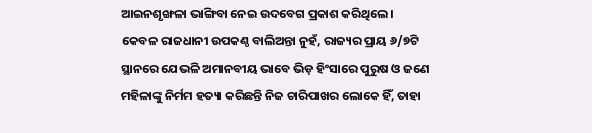ଆଇନଶୃଙ୍ଖଳା ଭାଙ୍ଗିବା ନେଇ ଉଦବେଗ ପ୍ରକାଶ କରିଥିଲେ ।
କେବଳ ରାଜଧାନୀ ଉପକଣ୍ଠ ବାଲିଅନ୍ତା ନୁହଁ, ରାଜ୍ୟର ପ୍ରାୟ ୬/୭ଟି ସ୍ଥାନରେ ଯେଭଳି ଅମାନବୀୟ ଭାବେ ଭିଡ଼ ହିଂସାରେ ପୁରୁଷ ଓ ଜଣେ ମହିଳାଙ୍କୁ ନିର୍ମମ ହତ୍ୟା କରିଛନ୍ତି ନିଜ ଚାରିପାଖର ଲୋକେ ହିଁ, ତାହା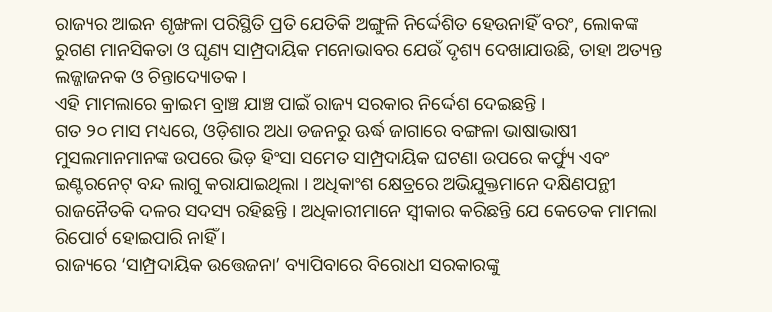ରାଜ୍ୟର ଆଇନ ଶୃଙ୍ଖଳା ପରିସ୍ଥିତି ପ୍ରତି ଯେତିକି ଅଙ୍ଗୁଳି ନିର୍ଦ୍ଦେଶିତ ହେଉନାହିଁ ବରଂ, ଲୋକଙ୍କ ରୁଗଣ ମାନସିକତା ଓ ଘୃଣ୍ୟ ସାମ୍ପ୍ରଦାୟିକ ମନୋଭାବର ଯେଉଁ ଦୃଶ୍ୟ ଦେଖାଯାଉଛି, ତାହା ଅତ୍ୟନ୍ତ ଲଜ୍ଜାଜନକ ଓ ଚିନ୍ତାଦ୍ୟୋତକ ।
ଏହି ମାମଲାରେ କ୍ରାଇମ ବ୍ରାଞ୍ଚ ଯାଞ୍ଚ ପାଇଁ ରାଜ୍ୟ ସରକାର ନିର୍ଦ୍ଦେଶ ଦେଇଛନ୍ତି ।
ଗତ ୨୦ ମାସ ମଧ୍ୟରେ, ଓଡ଼ିଶାର ଅଧା ଡଜନରୁ ଊର୍ଦ୍ଧ ଜାଗାରେ ବଙ୍ଗଳା ଭାଷାଭାଷୀ ମୁସଲମାନମାନଙ୍କ ଉପରେ ଭିଡ଼ ହିଂସା ସମେତ ସାମ୍ପ୍ରଦାୟିକ ଘଟଣା ଉପରେ କର୍ଫ୍ୟୁ ଏବଂ ଇଣ୍ଟରନେଟ୍ ବନ୍ଦ ଲାଗୁ କରାଯାଇଥିଲା । ଅଧିକାଂଶ କ୍ଷେତ୍ରରେ ଅଭିଯୁକ୍ତମାନେ ଦକ୍ଷିଣପନ୍ଥୀ ରାଜନୈତକି ଦଳର ସଦସ୍ୟ ରହିଛନ୍ତି । ଅଧିକାରୀମାନେ ସ୍ୱୀକାର କରିଛନ୍ତି ଯେ କେତେକ ମାମଲା ରିପୋର୍ଟ ହୋଇପାରି ନାହିଁ ।
ରାଜ୍ୟରେ ‘ସାମ୍ପ୍ରଦାୟିକ ଉତ୍ତେଜନା’ ବ୍ୟାପିବାରେ ବିରୋଧୀ ସରକାରଙ୍କୁ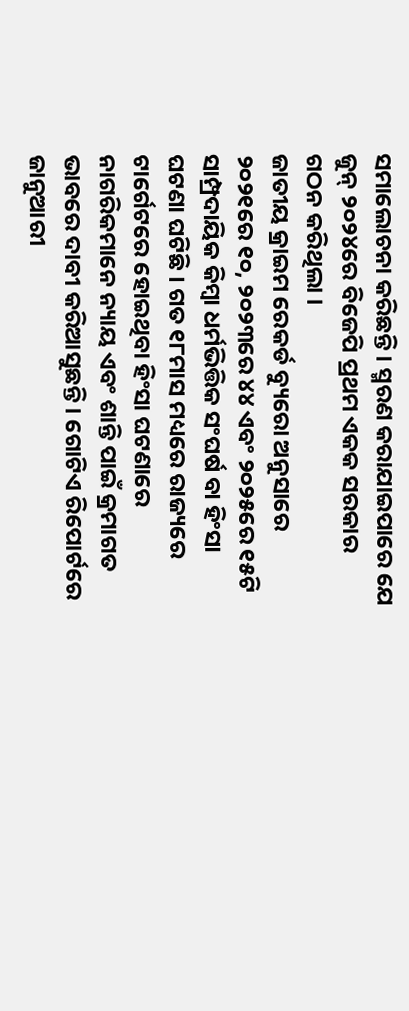ସମାଲୋଚନା କରିଛନ୍ତି । ସ୍ମରଣ କରାଯାଇପାରେ ଯେ ଜୁନ୍ ୨୦୨୪ରେ ବିଜେପି ପ୍ରଥମ ଏକକ ସରକାର ଗଠନ କରିଥିଲା ।
ଜାତୀୟ କ୍ରାଇମ ରେକର୍ଡ ବ୍ୟୁରୋ ଅନୁସାରେ ୨୦୨୧ରେ ୧୦, ୨୦୨୩ରେ ୪୪ ଏବଂ ୨୦୨୫ରେ ୧୫ଟି ସାମ୍ପ୍ରଦାୟିକ କିମ୍ବା ଧର୍ମଭିତ୍ତିକ ସଂଘର୍ଷ ବା ହିଂସା ଘଟଣା ଘଟିଛି । ଗତ ୧୮ମାସ ମଧ୍ୟରେ ରାଜ୍ୟରେ ଟାର୍ଗେଟରେ ହୋଇଥିବା ହିଂସା ଘଟଣାରେ ନାଗରିକମାନେ ନ୍ୟାୟ ଏବଂ ଶାନ୍ତି ପାଇଁ କ୍ରମାଗତ ଭାବରେ ଦାବୀ କରିଆସୁଛନ୍ତି । ଗୋଟିଏ ରିପୋର୍ଟରେ ଜାନୁଆରୀ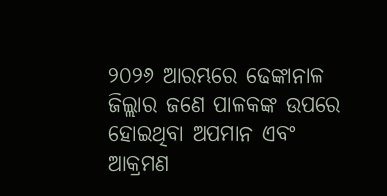୨୦୨୬ ଆରମ୍ଭରେ ଢେଙ୍କାନାଳ ଜିଲ୍ଲାର ଜଣେ ପାଳକଙ୍କ ଉପରେ ହୋଇଥିବା ଅପମାନ ଏବଂ ଆକ୍ରମଣ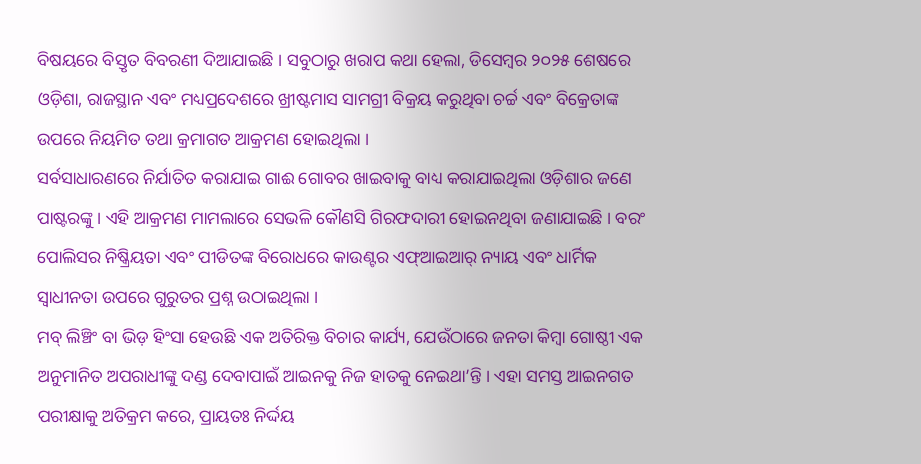ବିଷୟରେ ବିସ୍ତୃତ ବିବରଣୀ ଦିଆଯାଇଛି । ସବୁଠାରୁ ଖରାପ କଥା ହେଲା, ଡିସେମ୍ବର ୨୦୨୫ ଶେଷରେ ଓଡ଼ିଶା, ରାଜସ୍ଥାନ ଏବଂ ମଧ୍ୟପ୍ରଦେଶରେ ଖ୍ରୀଷ୍ଟମାସ ସାମଗ୍ରୀ ବିକ୍ରୟ କରୁଥିବା ଚର୍ଚ୍ଚ ଏବଂ ବିକ୍ରେତାଙ୍କ ଉପରେ ନିୟମିତ ତଥା କ୍ରମାଗତ ଆକ୍ରମଣ ହୋଇଥିଲା ।
ସର୍ବସାଧାରଣରେ ନିର୍ଯାତିତ କରାଯାଇ ଗାଈ ଗୋବର ଖାଇବାକୁ ବାଧ୍ୟ କରାଯାଇଥିଲା ଓଡ଼ିଶାର ଜଣେ ପାଷ୍ଟରଙ୍କୁ । ଏହି ଆକ୍ରମଣ ମାମଲାରେ ସେଭଳି କୌଣସି ଗିରଫଦାରୀ ହୋଇନଥିବା ଜଣାଯାଇଛି । ବରଂ ପୋଲିସର ନିଷ୍କ୍ରିୟତା ଏବଂ ପୀଡିତଙ୍କ ବିରୋଧରେ କାଉଣ୍ଟର ଏଫ୍ଆଇଆର୍ ନ୍ୟାୟ ଏବଂ ଧାର୍ମିକ ସ୍ୱାଧୀନତା ଉପରେ ଗୁରୁତର ପ୍ରଶ୍ନ ଉଠାଇଥିଲା ।
ମବ୍ ଲିଞ୍ଚିଂ ବା ଭିଡ଼ ହିଂସା ହେଉଛି ଏକ ଅତିରିକ୍ତ ବିଚାର କାର୍ଯ୍ୟ, ଯେଉଁଠାରେ ଜନତା କିମ୍ବା ଗୋଷ୍ଠୀ ଏକ ଅନୁମାନିତ ଅପରାଧୀଙ୍କୁ ଦଣ୍ଡ ଦେବାପାଇଁ ଆଇନକୁ ନିଜ ହାତକୁ ନେଇଥା’ନ୍ତି । ଏହା ସମସ୍ତ ଆଇନଗତ ପରୀକ୍ଷାକୁ ଅତିକ୍ରମ କରେ, ପ୍ରାୟତଃ ନିର୍ଦ୍ଦୟ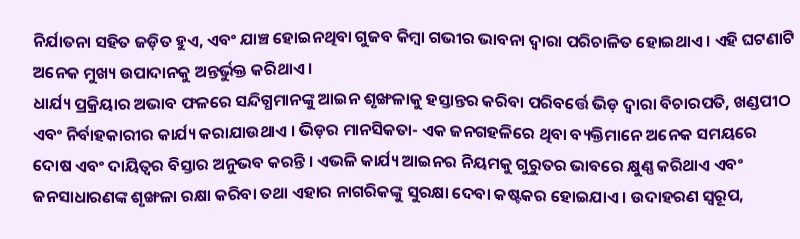ନିର୍ଯାତନା ସହିତ ଜଡ଼ିତ ହୁଏ, ଏବଂ ଯାଞ୍ଚ ହୋଇନଥିବା ଗୁଜବ କିମ୍ବା ଗଭୀର ଭାବନା ଦ୍ୱାରା ପରିଚାଳିତ ହୋଇଥାଏ । ଏହି ଘଟଣାଟି ଅନେକ ମୁଖ୍ୟ ଉପାଦାନକୁ ଅନ୍ତର୍ଭୁକ୍ତ କରିଥାଏ ।
ଧାର୍ଯ୍ୟ ପ୍ରକ୍ରିୟାର ଅଭାବ ଫଳରେ ସନ୍ଦିଗ୍ଧମାନଙ୍କୁ ଆଇନ ଶୃଙ୍ଖଳାକୁ ହସ୍ତାନ୍ତର କରିବା ପରିବର୍ତ୍ତେ ଭିଡ଼ ଦ୍ୱାରା ବିଚାରପତି, ଖଣ୍ଡପୀଠ ଏବଂ ନିର୍ବାହକାରୀର କାର୍ଯ୍ୟ କରାଯାଉଥାଏ । ଭିଡ଼ର ମାନସିକତା- ଏକ ଜନଗହଳିରେ ଥିବା ବ୍ୟକ୍ତିମାନେ ଅନେକ ସମୟରେ ଦୋଷ ଏବଂ ଦାୟିତ୍ୱର ବିସ୍ତାର ଅନୁଭବ କରନ୍ତି । ଏଭଳି କାର୍ଯ୍ୟ ଆଇନର ନିୟମକୁ ଗୁରୁତର ଭାବରେ କ୍ଷୁଣ୍ଣ କରିଥାଏ ଏବଂ ଜନସାଧାରଣଙ୍କ ଶୃଙ୍ଖଳା ରକ୍ଷା କରିବା ତଥା ଏହାର ନାଗରିକଙ୍କୁ ସୁରକ୍ଷା ଦେବା କଷ୍ଟକର ହୋଇଯାଏ । ଉଦାହରଣ ସ୍ୱରୂପ,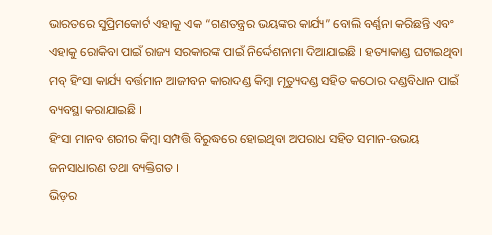ଭାରତରେ ସୁପ୍ରିମକୋର୍ଟ ଏହାକୁ ଏକ “ଗଣତନ୍ତ୍ରର ଭୟଙ୍କର କାର୍ଯ୍ୟ” ବୋଲି ବର୍ଣ୍ଣନା କରିଛନ୍ତି ଏବଂ ଏହାକୁ ରୋକିବା ପାଇଁ ରାଜ୍ୟ ସରକାରଙ୍କ ପାଇଁ ନିର୍ଦ୍ଦେଶନାମା ଦିଆଯାଇଛି । ହତ୍ୟାକାଣ୍ଡ ଘଟାଇଥିବା ମବ୍ ହିଂସା କାର୍ଯ୍ୟ ବର୍ତ୍ତମାନ ଆଜୀବନ କାରାଦଣ୍ଡ କିମ୍ବା ମୃତ୍ୟୁଦଣ୍ଡ ସହିତ କଠୋର ଦଣ୍ଡବିଧାନ ପାଇଁ ବ୍ୟବସ୍ଥା କରାଯାଇଛି ।
ହିଂସା ମାନବ ଶରୀର କିମ୍ବା ସମ୍ପତ୍ତି ବିରୁଦ୍ଧରେ ହୋଇଥିବା ଅପରାଧ ସହିତ ସମାନ-ଉଭୟ ଜନସାଧାରଣ ତଥା ବ୍ୟକ୍ତିଗତ ।
ଭିଡ଼ର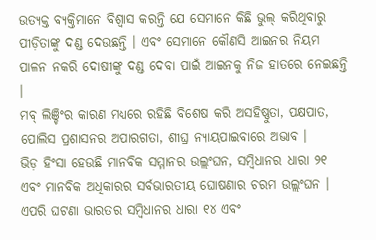ଉତ୍ୟକ୍ତ ବ୍ୟକ୍ତିମାନେ ବିଶ୍ୱାସ କରନ୍ତି ଯେ ସେମାନେ କିଛି ଭୁଲ୍ କରିଥିବାରୁ ପୀଡ଼ିତାଙ୍କୁ ଦଣ୍ଡ ଦେଉଛନ୍ତି । ଏବଂ ସେମାନେ କୌଣସି ଆଇନର ନିୟମ ପାଳନ ନକରି ଦୋଷୀଙ୍କୁ ଦଣ୍ଡ ଦେବା ପାଇଁ ଆଇନକୁ ନିଜ ହାତରେ ନେଇଛନ୍ତି ।
ମବ୍ ଲିଞ୍ଚିଂର କାରଣ ମଧ୍ୟରେ ରହିଛି ବିଶେଷ କରି ଅସହିଷ୍ଣୁତା, ପକ୍ଷପାତ, ପୋଲିସ ପ୍ରଶାସନର ଅପାରଗତା, ଶୀଘ୍ର ନ୍ୟାୟପାଇବାରେ ଅଭାବ ।
ଭିଡ଼ ହିଂସା ହେଉଛି ମାନବିକ ସମ୍ମାନର ଉଲ୍ଲଂଘନ, ସମ୍ବିଧାନର ଧାରା ୨୧ ଏବଂ ମାନବିକ ଅଧିକାରର ସର୍ବଭାରତୀୟ ଘୋଷଣାର ଚରମ ଉଲ୍ଲଂଘନ । ଏପରି ଘଟଣା ଭାରତର ସମ୍ବିଧାନର ଧାରା ୧୪ ଏବଂ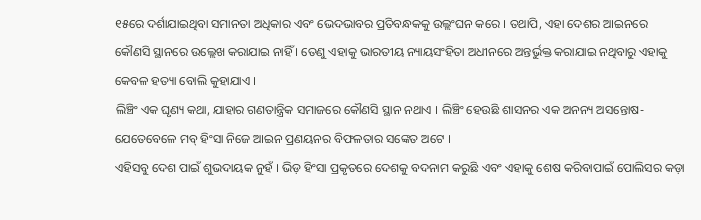୧୫ରେ ଦର୍ଶାଯାଇଥିବା ସମାନତା ଅଧିକାର ଏବଂ ଭେଦଭାବର ପ୍ରତିବନ୍ଧକକୁ ଉଲ୍ଲଂଘନ କରେ । ତଥାପି, ଏହା ଦେଶର ଆଇନରେ କୌଣସି ସ୍ଥାନରେ ଉଲ୍ଲେଖ କରାଯାଇ ନାହିଁ । ତେଣୁ ଏହାକୁ ଭାରତୀୟ ନ୍ୟାୟସଂହିତା ଅଧୀନରେ ଅନ୍ତର୍ଭୁକ୍ତ କରାଯାଇ ନଥିବାରୁ ଏହାକୁ କେବଳ ହତ୍ୟା ବୋଲି କୁହାଯାଏ ।
ଲିଞ୍ଚିଂ ଏକ ଘୃଣ୍ୟ କଥା, ଯାହାର ଗଣତାନ୍ତ୍ରିକ ସମାଜରେ କୌଣସି ସ୍ଥାନ ନଥାଏ । ଲିଞ୍ଚିଂ ହେଉଛି ଶାସନର ଏକ ଅନନ୍ୟ ଅସନ୍ତୋଷ- ଯେତେବେଳେ ମବ୍ ହିଂସା ନିଜେ ଆଇନ ପ୍ରଣୟନର ବିଫଳତାର ସଙ୍କେତ ଅଟେ ।
ଏହିସବୁ ଦେଶ ପାଇଁ ଶୁଭଦାୟକ ନୁହଁ । ଭିଡ଼ ହିଂସା ପ୍ରକୃତରେ ଦେଶକୁ ବଦନାମ କରୁଛି ଏବଂ ଏହାକୁ ଶେଷ କରିବାପାଇଁ ପୋଲିସର କଡ଼ା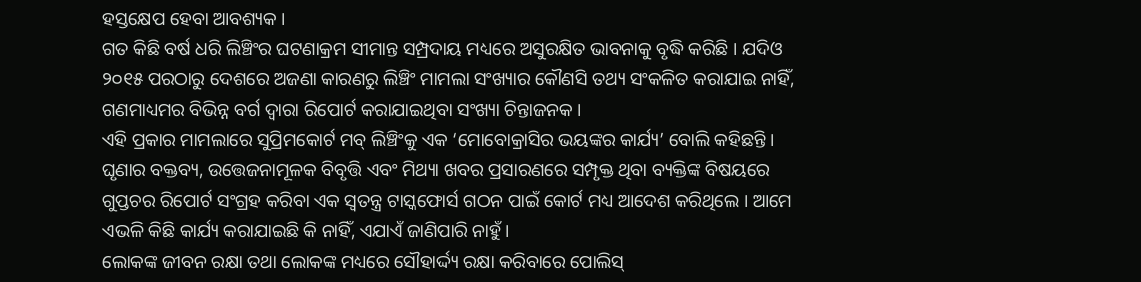ହସ୍ତକ୍ଷେପ ହେବା ଆବଶ୍ୟକ ।
ଗତ କିଛି ବର୍ଷ ଧରି ଲିଞ୍ଚିଂର ଘଟଣାକ୍ରମ ସୀମାନ୍ତ ସମ୍ପ୍ରଦାୟ ମଧ୍ୟରେ ଅସୁରକ୍ଷିତ ଭାବନାକୁ ବୃଦ୍ଧି କରିଛି । ଯଦିଓ ୨୦୧୫ ପରଠାରୁ ଦେଶରେ ଅଜଣା କାରଣରୁ ଲିଞ୍ଚିଂ ମାମଲା ସଂଖ୍ୟାର କୌଣସି ତଥ୍ୟ ସଂକଳିତ କରାଯାଇ ନାହିଁ, ଗଣମାଧ୍ୟମର ବିଭିନ୍ନ ବର୍ଗ ଦ୍ୱାରା ରିପୋର୍ଟ କରାଯାଇଥିବା ସଂଖ୍ୟା ଚିନ୍ତାଜନକ ।
ଏହି ପ୍ରକାର ମାମଲାରେ ସୁପ୍ରିମକୋର୍ଟ ମବ୍ ଲିଞ୍ଚିଂକୁ ଏକ ‘ମୋବୋକ୍ରାସିର ଭୟଙ୍କର କାର୍ଯ୍ୟ’ ବୋଲି କହିଛନ୍ତି ।
ଘୃଣାର ବକ୍ତବ୍ୟ, ଉତ୍ତେଜନାମୂଳକ ବିବୃତ୍ତି ଏବଂ ମିଥ୍ୟା ଖବର ପ୍ରସାରଣରେ ସମ୍ପୃକ୍ତ ଥିବା ବ୍ୟକ୍ତିଙ୍କ ବିଷୟରେ ଗୁପ୍ତଚର ରିପୋର୍ଟ ସଂଗ୍ରହ କରିବା ଏକ ସ୍ୱତନ୍ତ୍ର ଟାସ୍କଫୋର୍ସ ଗଠନ ପାଇଁ କୋର୍ଟ ମଧ୍ୟ ଆଦେଶ କରିଥିଲେ । ଆମେ ଏଭଳି କିଛି କାର୍ଯ୍ୟ କରାଯାଇଛି କି ନାହିଁ, ଏଯାଏଁ ଜାଣିପାରି ନାହୁଁ ।
ଲୋକଙ୍କ ଜୀବନ ରକ୍ଷା ତଥା ଲୋକଙ୍କ ମଧ୍ୟରେ ସୌହାର୍ଦ୍ଦ୍ୟ ରକ୍ଷା କରିବାରେ ପୋଲିସ୍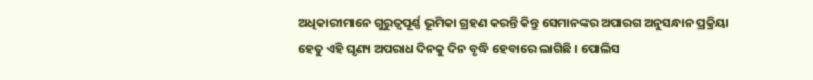ଅଧିକାରୀମାନେ ଗୁରୁତ୍ୱପୂର୍ଣ୍ଣ ଭୂମିକା ଗ୍ରହଣ କରନ୍ତି କିନ୍ତୁ ସେମାନଙ୍କର ଅପାରଗ ଅନୁସନ୍ଧାନ ପ୍ରକ୍ରିୟା ହେତୁ ଏହି ଘୃଣ୍ୟ ଅପରାଧ ଦିନକୁ ଦିନ ବୃଦ୍ଧି ହେବାରେ ଲାଗିଛି । ପୋଲିସ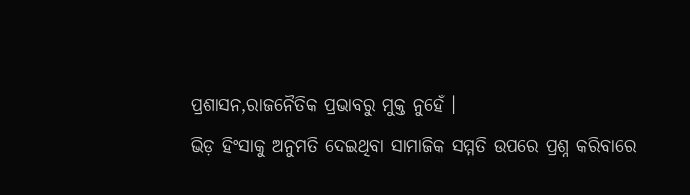ପ୍ରଶାସନ,ରାଜନୈତିକ ପ୍ରଭାବରୁ ମୁକ୍ତ ନୁହେଁ ।
ଭିଡ଼ ହିଂସାକୁ ଅନୁମତି ଦେଇଥିବା ସାମାଜିକ ସମ୍ମତି ଉପରେ ପ୍ରଶ୍ନ କରିବାରେ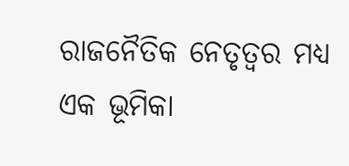ରାଜନୈତିକ ନେତୃତ୍ୱର ମଧ୍ୟ ଏକ ଭୂମିକା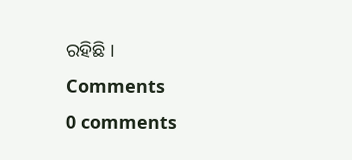ରହିଛି ।
Comments
0 comments